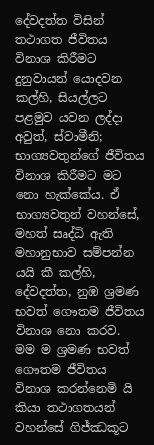දේවදත්ත විසින් තථාගත ජීවිතය විනාශ කිරීමට දුනුවායන් යොදවන කල්හි, සියල්ලට පළමුව යවන ලද්දා අවුත්, ස්වාමීනි; භාග්‍යවතුන්ගේ ජීවිතය විනාශ කිරීමට මට නො හැක්කේය. ඒ භාග්‍යවතුන් වහන්සේ, මහත් සෘද්ධි ඇති මහානුභාව සම්පන්න යයි කී කල්හි, දේවදත්ත, නුඹ ශ්‍රමණ භවත් ගෞතම ජීවිතය විනාශ නො කරව. මම ම ශ්‍රමණ භවත් ගෞතම ජීවිතය විනාශ කරන්නෙමි යි කියා තථාගතයන් වහන්සේ ගිජ්ඣකූට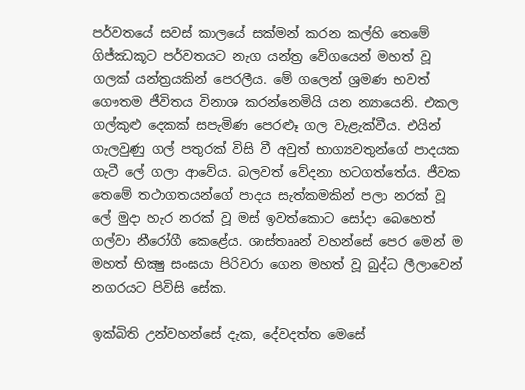පර්වතයේ සවස් කාලයේ සක්මන් කරන කල්හි තෙමේ ගිජ්ඣකූට පර්වතයට නැග යන්ත්‍ර වේගයෙන් මහත් වූ ගලක් යන්ත්‍රයකින් පෙරලීය. මේ ගලෙන් ශ්‍රමණ භවත් ගෞතම ජීවිතය විනාශ කරන්නෙමියි යන න්‍යායෙනි. එකල ගල්කුළු දෙකක් සපැමිණ පෙරළූ ගල වැළැක්වීය. එයින් ගැලවුණු ගල් පතුරක් විසි වී අවුත් භාග්‍යවතුන්ගේ පාදයක ගැටී ලේ ගලා ආවේය. බලවත් වේදනා හටගත්තේය. ජීවක තෙමේ තථාගතයන්ගේ පාදය සැත්කමකින් පලා නරක් වූ ලේ මුදා හැර නරක් වූ මස් ඉවත්කොට සෝදා බෙහෙත් ගල්වා නීරෝගී කෙළේය. ශාස්තෲන් වහන්සේ පෙර මෙන් ම මහත් භික්‍ෂු සංඝයා පිරිවරා ගෙන මහත් වූ බුද්ධ ලීලාවෙන් නගරයට පිවිසි සේක.

ඉක්බිති උන්වහන්සේ දැක, දේවදත්ත මෙසේ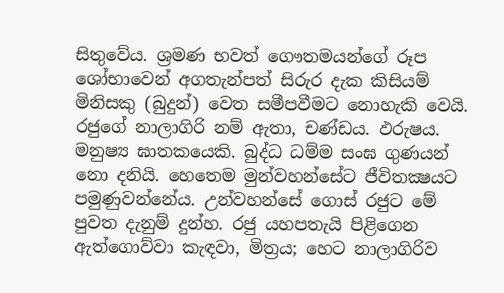සිතුවේය. ශ්‍රමණ භවත් ගෞතමයන්ගේ රූප ශෝභාවෙන් අගතැන්පත් සිරුර දැක කිසියම් මිනිසකු (බුදුන්) වෙත සමීපවීමට නොහැකි වෙයි. රජුගේ නාලාගිරි නම් ඇතා, චණ්ඩය. ඵරුෂය. මනුෂ්‍ය ඝාතකයෙකි. බුද්ධ ධම්ම සංඝ ගුණයන් නො දනියි. හෙතෙම මුන්වහන්සේට ජීවිතක්‍ෂයට පමුණුවන්නේය. උන්වහන්සේ ගොස් රජුට මේ පුවත දැනුම් දුන්හ. රජු යහපතැයි පිළිගෙන ඇත්ගොව්වා කැඳවා, මිත්‍රය; හෙට නාලාගිරිව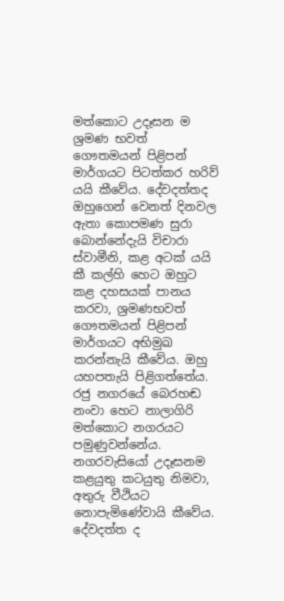මත්කොට උදෑසන ම ශ්‍රමණ භවත් ගෞතමයන් පිළිපන් මාර්ගයට පිටත්කර හරිව් යයි කීවේය. දේවදත්තද ඔහුගෙන් වෙනත් දිනවල ඇතා කොපමණ සුරා බොන්නේදැයි විචාරා ස්වාමීනි, කළ අටක් යයි කී කල්හි හෙට ඔහුට කළ දහසයක් පානය කරවා, ශ්‍රමණභවත් ගෞතමයන් පිළිපන් මාර්ගයට අභිමුඛ කරන්නැයි කීවේය. ඔහු යහපතැයි පිළිගත්තේය. රජු නගරයේ බෙරහඬ නංවා හෙට නාලාගිරි මත්කොට නගරයට පමුණුවන්නේය. නගරවැසියෝ උදෑසනම කළයුතු කටයුතු නිමවා, අතුරු වීථියට නොපැමිණේවායි කීවේය. දේවදත්ත ද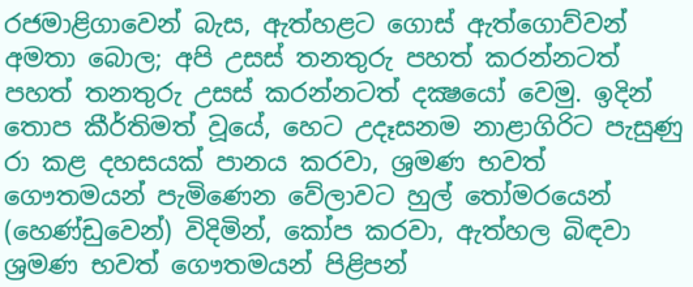රජමාළිගාවෙන් බැස, ඇත්හළට ගොස් ඇත්ගොව්වන් අමතා බොල; අපි උසස් තනතුරු පහත් කරන්නටත් පහත් තනතුරු උසස් කරන්නටත් දක්‍ෂයෝ වෙමු. ඉදින් තොප කීර්තිමත් වූයේ, හෙට උදෑසනම නාළාගිරිට පැසුණු රා කළ දහසයක් පානය කරවා, ශ්‍රමණ භවත් ගෞතමයන් පැමිණෙන වේලාවට හුල් තෝමරයෙන් (හෙණ්ඩුවෙන්) විදිමින්, කෝප කරවා, ඇත්හල බිඳවා ශ්‍රමණ භවත් ගෞතමයන් පිළිපන්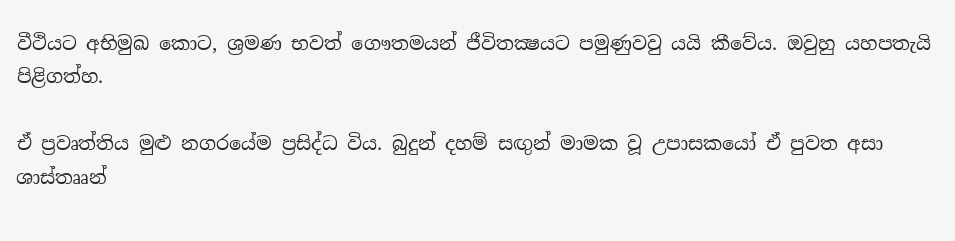වීථියට අභිමුඛ කොට, ශ්‍රමණ භවත් ගෞතමයන් ජීවිතක්‍ෂයට පමුණුවවු යයි කීවේය. ඔවුහු යහපතැයි පිළිගත්හ.

ඒ ප්‍රවෘත්තිය මුළු නගරයේම ප්‍රසිද්ධ විය. බුදුන් දහම් සඟුන් මාමක වූ උපාසකයෝ ඒ පුවත අසා ශාස්තෲන්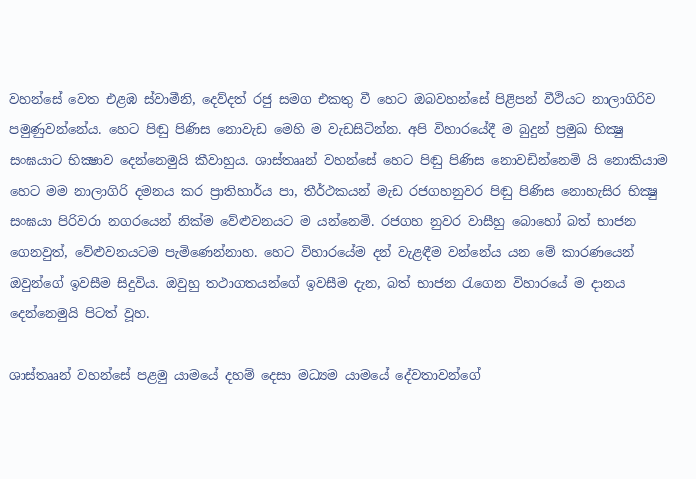වහන්සේ වෙත එළඹ ස්වාමීනි, දෙව්දත් රජු සමග එකතු වී හෙට ඔබවහන්සේ පිළිපන් වීථියට නාලාගිරිව පමුණුවන්නේය. හෙට පිඬු පිණිස නොවැඩ මෙහි ම වැඩසිටින්න. අපි විහාරයේදී ම බුදුන් ප්‍රමුඛ භික්‍ෂු සංඝයාට භික්‍ෂාව දෙන්නෙමුයි කීවාහුය. ශාස්තෲන් වහන්සේ හෙට පිඬු පිණිස නොවඩින්නෙමි යි නොකියාම හෙට මම නාලාගිරි දමනය කර ප්‍රාතිහාර්ය පා, තීර්ථකයන් මැඩ රජගහනුවර පිඬු පිණිස නොහැසිර භික්‍ෂු සංඝයා පිරිවරා නගරයෙන් නික්ම වේළුවනයට ම යන්නෙමි. රජගහ නුවර වාසීහු බොහෝ බත් භාජන ගෙනවුත්, වේළුවනයටම පැමිණෙන්නාහ. හෙට විහාරයේම දන් වැළඳීම වන්නේය යන මේ කාරණයෙන් ඔවුන්ගේ ඉවසීම සිදුවිය. ඔවුහු තථාගතයන්ගේ ඉවසීම දැන, බත් භාජන රැගෙන විහාරයේ ම දානය දෙන්නෙමුයි පිටත් වූහ.

ශාස්තෲන් වහන්සේ පළමු යාමයේ දහම් දෙසා මධ්‍යම යාමයේ දේවතාවන්ගේ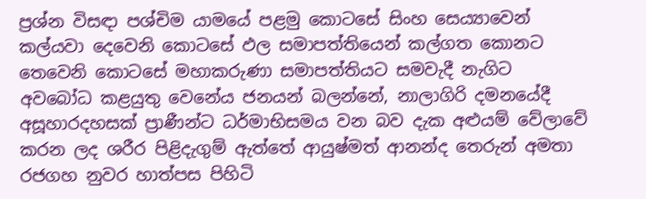ප්‍රශ්න විසඳා පශ්චිම යාමයේ පළමු කොටසේ සිංහ සෙය්‍යාවෙන් කල්යවා දෙවෙනි කොටසේ ඵල සමාපත්තියෙන් කල්ගත කොනට තෙවෙනි කොටසේ මහාකරුණා සමාපත්තියට සමවැදී නැගිට අවබෝධ කළයුතු වෙනේය ජනයන් බලන්නේ, නාලාගිරි දමනයේදී අසූහාරදහසක් ප්‍රාණීන්ට ධර්මාභිසමය වන බව දැක අළුයම් වේලාවේ කරන ලද ශරීර පිළිදැගුම් ඇත්තේ ආයුෂ්මත් ආනන්ද තෙරුන් අමතා රජගහ නුවර හාත්පස පිහිටි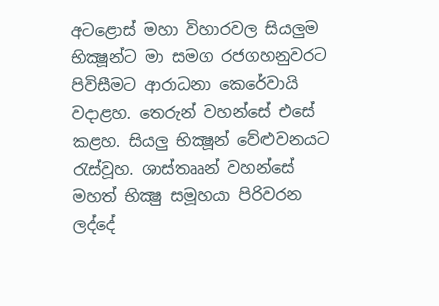අටළොස් මහා විහාරවල සියලුම භික්‍ෂූන්ට මා සමග රජගහනුවරට පිවිසීමට ආරාධනා කෙරේවායි වදාළහ. තෙරුන් වහන්සේ එසේ කළහ. සියලු භික්‍ෂූන් වේළුවනයට රැස්වූහ. ශාස්තෲන් වහන්සේ මහත් භික්‍ෂු සමූහයා පිරිවරන ලද්දේ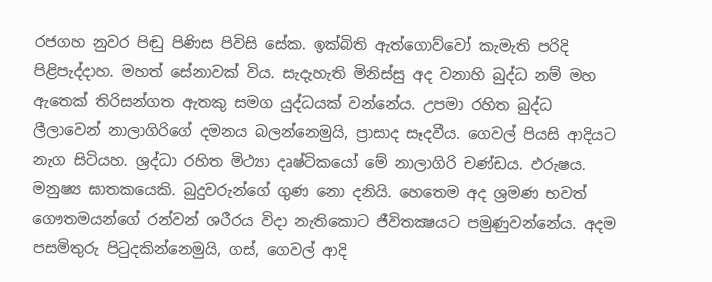රජගහ නුවර පිඬු පිණිස පිවිසි සේක. ඉක්බිති ඇත්ගොව්වෝ කැමැති පරිදි පිළිපැද්දාහ. මහත් සේනාවක් විය. සැදැහැති මිනිස්සු අද වනාහි බුද්ධ නම් මහ ඇතෙක් තිරිසන්ගත ඇතකු සමග යුද්ධයක් වන්නේය. උපමා රහිත බුද්ධ ලීලාවෙන් නාලාගිරිගේ දමනය බලන්නෙමුයි, ප්‍රාසාද සෑදවීය. ගෙවල් පියසි ආදියට නැග සිටියහ. ශ්‍රද්ධා රහිත මිථ්‍යා දෘෂ්ටිකයෝ මේ නාලාගිරි චණ්ඩය. ඵරුෂය. මනුෂ්‍ය ඝාතකයෙකි. බුදුවරුන්ගේ ගුණ නො දනියි. හෙතෙම අද ශ්‍රමණ භවත් ගෞතමයන්ගේ රන්වන් ශරීරය විදා නැතිකොට ජීවිතක්‍ෂයට පමුණුවන්නේය. අදම පසමිතුරු පිටුදකින්නෙමුයි, ගස්, ගෙවල් ආදි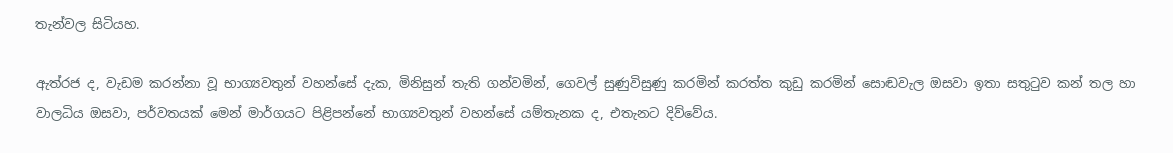තැන්වල සිටියහ.

ඇත්රජ ද, වැඩම කරන්නා වූ භාග්‍යවතුන් වහන්සේ දැක, මිනිසුන් තැති ගන්වමින්, ගෙවල් සුණුවිසුණු කරමින් කරත්ත කුඩු කරමින් සොඬවැල ඔසවා ඉතා සතුටුව කන් තල හා වාලධිය ඔසවා, පර්වතයක් මෙන් මාර්ගයට පිළිපන්නේ භාග්‍යවතුන් වහන්සේ යම්තැනක ද, එතැනට දිව්වේය.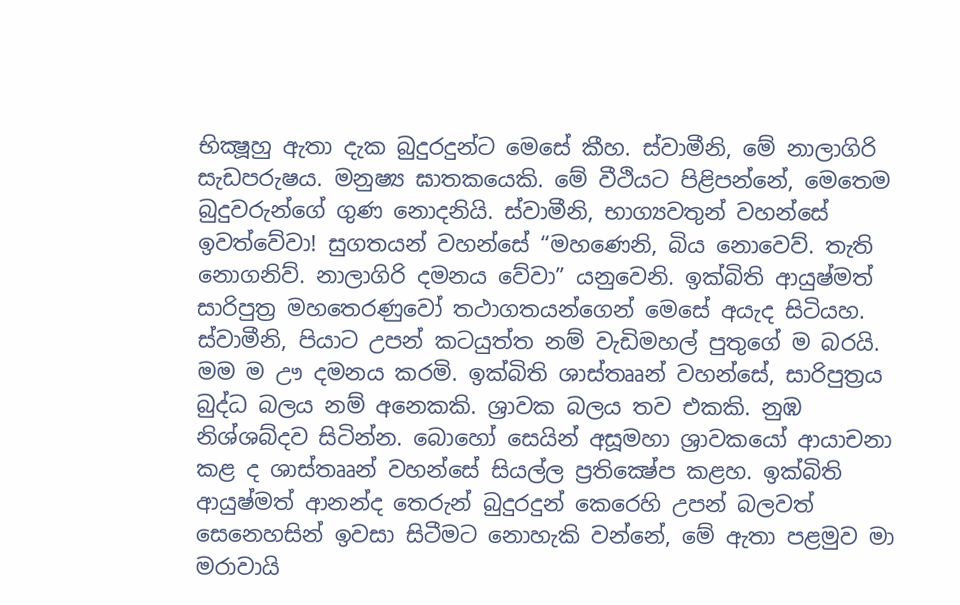භික්‍ෂූහු ඇතා දැක බුදුරදුන්ට මෙසේ කීහ. ස්වාමීනි, මේ නාලාගිරි සැඩපරුෂය. මනුෂ්‍ය ඝාතකයෙකි. මේ වීථියට පිළිපන්නේ, මෙතෙම බුදුවරුන්ගේ ගුණ නොදනියි. ස්වාමීනි, භාග්‍යවතුන් වහන්සේ ඉවත්වේවා! සුගතයන් වහන්සේ “මහණෙනි, බිය නොවෙව්. තැති නොගනිව්. නාලාගිරි දමනය වේවා” යනුවෙනි. ඉක්බිති ආයුෂ්මත් සාරිපුත්‍ර මහතෙරණුවෝ තථාගතයන්ගෙන් මෙසේ අයැද සිටියහ. ස්වාමීනි, පියාට උපන් කටයුත්ත නම් වැඩිමහල් පුතුගේ ම බරයි. මම ම ඌ දමනය කරමි. ඉක්බිති ශාස්තෲන් වහන්සේ, සාරිපුත්‍රය බුද්ධ බලය නම් අනෙකකි. ශ්‍රාවක බලය තව එකකි. නුඹ නිශ්ශබ්දව සිටින්න. බොහෝ සෙයින් අසූමහා ශ්‍රාවකයෝ ආයාචනා කළ ද ශාස්තෲන් වහන්සේ සියල්ල ප්‍රතික්‍ෂේප කළහ. ඉක්බිති ආයුෂ්මත් ආනන්ද තෙරුන් බුදුරදුන් කෙරෙහි උපන් බලවත් සෙනෙහසින් ඉවසා සිටීමට නොහැකි වන්නේ, මේ ඇතා පළමුව මා මරාවායි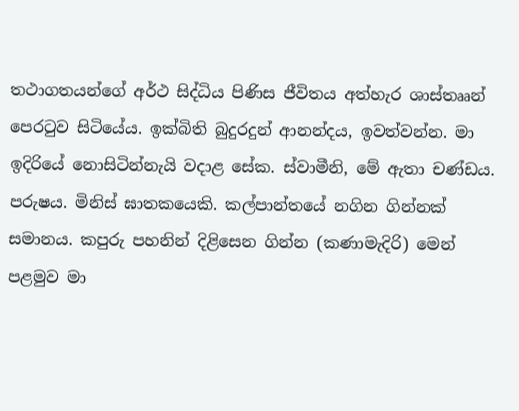තථාගතයන්ගේ අර්ථ සිද්ධිය පිණිස ජීවිතය අත්හැර ශාස්තෲන් පෙරටුව සිටියේය. ඉක්බිති බුදුරදුන් ආනන්දය, ඉවත්වන්න. මා ඉදිරියේ නොසිටින්නැයි වදාළ සේක. ස්වාමීනි, මේ ඇතා චණ්ඩය. පරුෂය. මිනිස් ඝාතකයෙකි. කල්පාන්තයේ නගින ගින්නක් සමානය. කපුරු පහනින් දිළිසෙන ගින්න (කණාමැදිරි) මෙන් පළමුව මා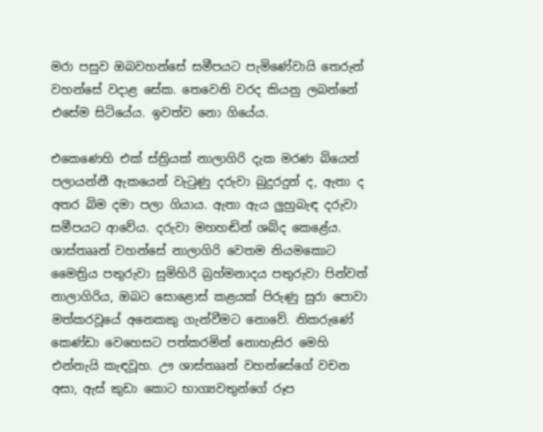මරා පසුව ඔබවහන්සේ සමීපයට පැමිණේවායි තෙරුන් වහන්සේ වදාළ සේක. තෙවෙනි වරද කියනු ලබන්නේ එසේම සිටියේය. ඉවත්ව නො ගියේය.

එකෙණෙහි එක් ස්ත්‍රියක් නාලාගිරි දැක මරණ බියෙන් පලායන්නී ඇකයෙන් වැටුණු දරුවා බුදුරදුන් ද, ඇතා ද අතර බිම දමා පලා ගියාය. ඇතා ඇය ලුහුබැඳ දරුවා සමීපයට ආවේය. දරුවා මහහඬින් ශබ්ද කෙළේය. ශාස්තෲන් වහන්සේ නාලාගිරි වෙතම නියමකොට මෛත්‍රිය පතුරුවා සුමිහිරි බ්‍රහ්මනාදය පතුරුවා පින්වත් නාලාගිරිය, ඔබට සොළොස් කළයක් පිරුණු සුරා පොවා මත්කරවූයේ අනෙකකු ගැන්වීමට නොවේ. නිකරුණේ කෙණ්ඩා වෙහෙසට පත්කරමින් නොහැසිර මෙහි එන්නැයි කැඳවූහ. ඌ ශාස්තෲන් වහන්සේගේ වචන අසා, ඇස් කුඩා කොට භාග්‍යවතුන්ගේ රූප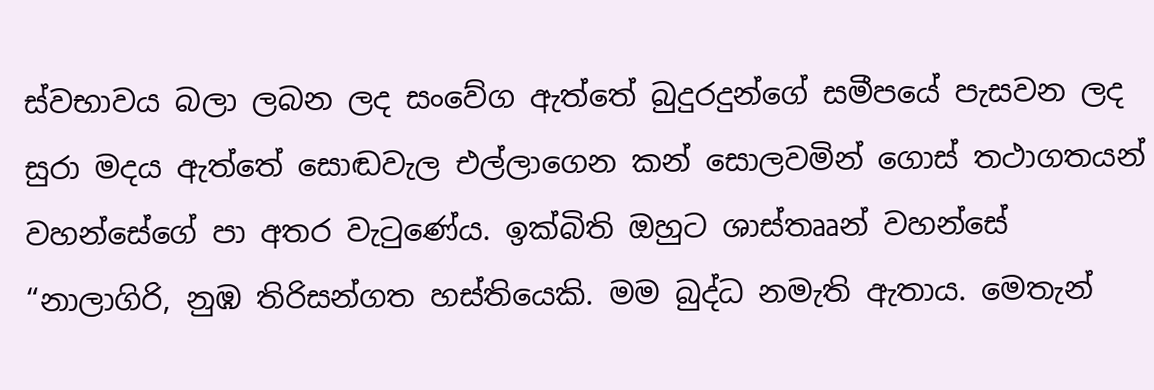ස්වභාවය බලා ලබන ලද සංවේග ඇත්තේ බුදුරදුන්ගේ සමීපයේ පැසවන ලද සුරා මදය ඇත්තේ සොඬවැල එල්ලාගෙන කන් සොලවමින් ගොස් තථාගතයන් වහන්සේගේ පා අතර වැටුණේය. ඉක්බිති ඔහුට ශාස්තෲන් වහන්සේ “නාලාගිරි, නුඹ තිරිසන්ගත හස්තියෙකි. මම බුද්ධ නමැති ඇතාය. මෙතැන්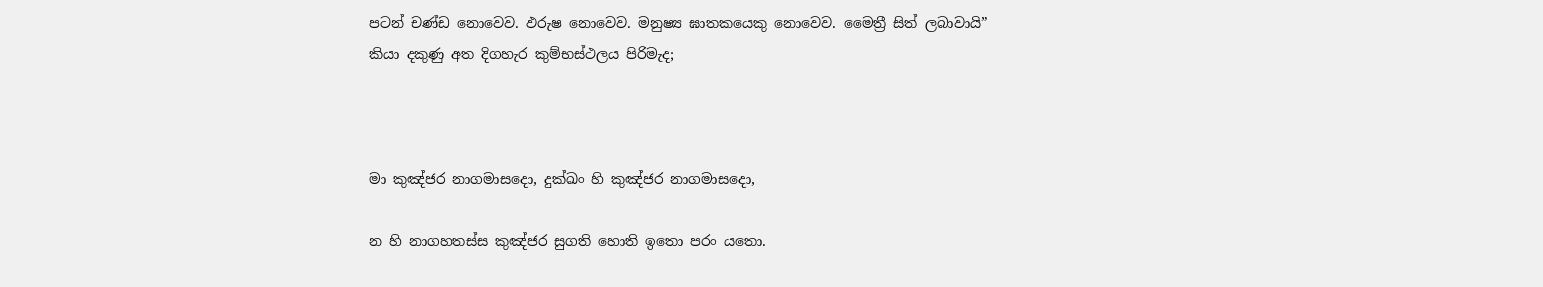පටන් චණ්ඩ නොවෙව. ඵරුෂ නොවෙව. මනුෂ්‍ය ඝාතකයෙකු නොවෙව. මෛත්‍රී සිත් ලබාවායි” කියා දකුණු අත දිගහැර කුම්භස්ථලය පිරිමැද;



මා කුඤ්ජර නාගමාසදො, දුක්ඛං හි කුඤ්ජර නාගමාසදො,

න හි නාගහතස්ස කුඤ්ජර සුගති හොති ඉතො පරං යතො.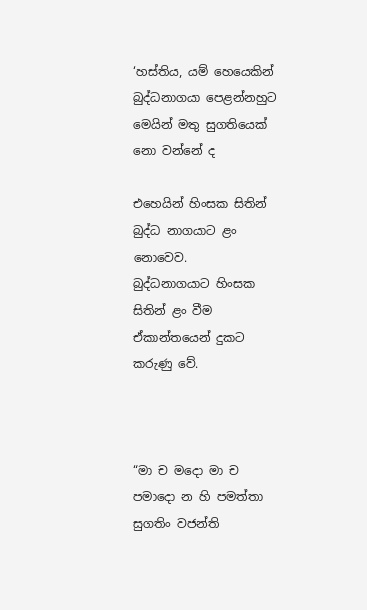‘හස්තිය, යම් හෙයෙකින් බුද්ධනාගයා පෙළන්නහුට
මෙයින් මතු සුගතියෙක් නො වන්නේ ද

එහෙයින් හිංසක සිතින් බුද්ධ නාගයාට ළං නොවෙව.
බුද්ධනාගයාට හිංසක සිතින් ළං වීම ඒකාන්තයෙන් දුකට කරුණු වේ.



“මා ච මදො මා ච පමාදො න හි පමත්තා සුගතිං වජන්ති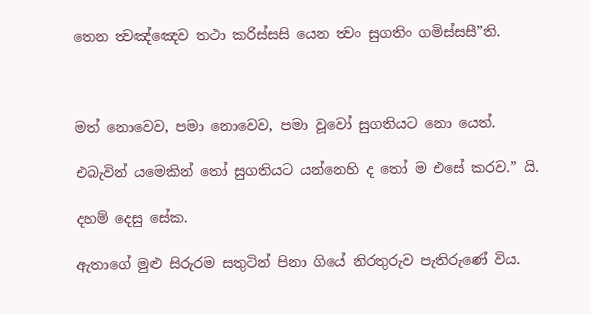තෙන ත්‍වඤ්ඤෙව තථා කරිස්සසි යෙන ත්‍වං සුගතිං ගමිස්සසී”ති.



මත් නොවෙව, පමා නොවෙව, පමා වූවෝ සුගතියට නො යෙත්.

එබැවින් යමෙකින් තෝ සුගතියට යන්නෙහි ද තෝ ම එසේ කරව.” යි.

දහම් දෙසු සේක.

ඇතාගේ මුළු සිරුරම සතුටින් පිනා ගියේ නිරතුරුව පැතිරුණේ විය.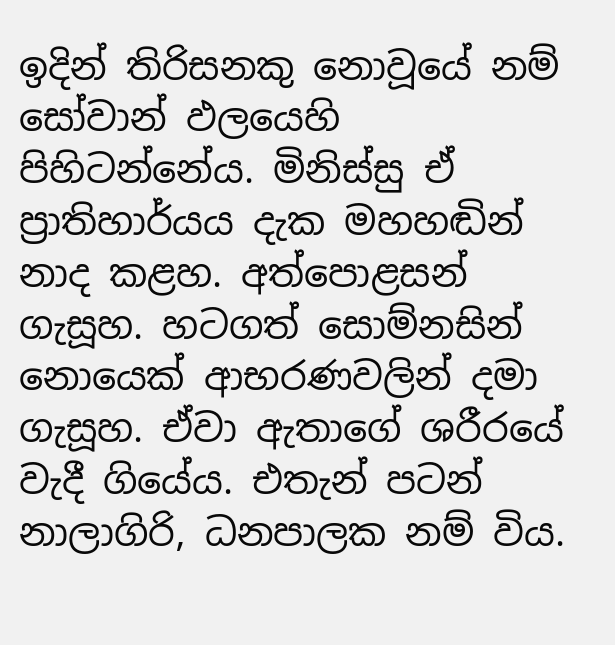ඉදින් තිරිසනකු නොවූයේ නම් සෝවාන් ඵලයෙහි පිහිටන්නේය. මිනිස්සු ඒ ප්‍රාතිහාර්යය දැක මහහඬින් නාද කළහ. අත්පොළසන් ගැසූහ. හටගත් සොම්නසින් නොයෙක් ආභරණවලින් දමා ගැසූහ. ඒවා ඇතාගේ ශරීරයේ වැදී ගියේය. එතැන් පටන් නාලාගිරි, ධනපාලක නම් විය.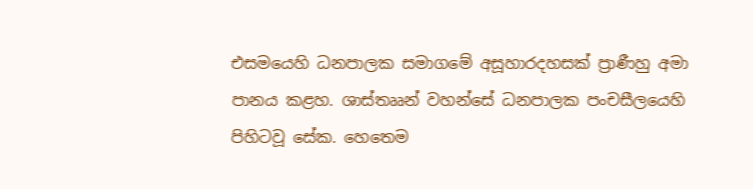එසමයෙහි ධනපාලක සමාගමේ අසූහාරදහසක් ප්‍රාණීහු අමා පානය කළහ. ශාස්තෲන් වහන්සේ ධනපාලක පංචසීලයෙහි පිහිටවූ සේක. හෙතෙම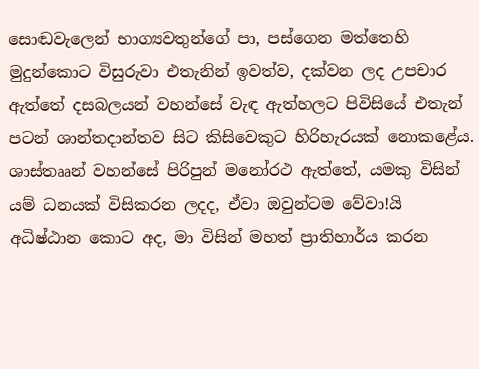සොඬවැලෙන් භාග්‍යවතුන්ගේ පා, පස්ගෙන මත්තෙහි මුදුන්කොට විසුරුවා එතැනින් ඉවත්ව, දක්වන ලද උපචාර ඇත්තේ දසබලයන් වහන්සේ වැඳ ඇත්හලට පිවිසියේ එතැන් පටන් ශාන්තදාන්තව සිට කිසිවෙකුට හිරිහැරයක් නොකළේය. ශාස්තෲන් වහන්සේ පිරිපුන් මනෝරථ ඇත්තේ, යමකු විසින් යම් ධනයක් විසිකරන ලදද, ඒවා ඔවුන්ටම වේවා!යි අධිෂ්ඨාන කොට අද, මා විසින් මහත් ප්‍රාතිහාර්ය කරන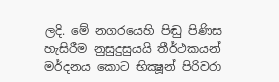ලදි. මේ නගරයෙහි පිඬු පිණිස හැසිරීම නුසුදුසුයයි තීර්ථකයන් මර්දනය කොට භික්‍ෂූන් පිරිවරා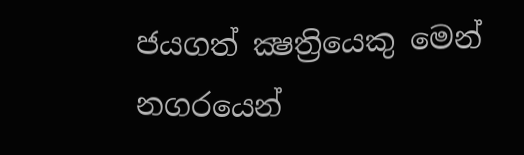ජයගත් ක්‍ෂත්‍රියෙකු මෙන් නගරයෙන්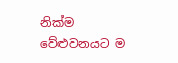නික්ම වේළුවනයට ම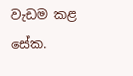වැඩම කළ සේක.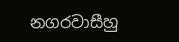නගරවාසීහු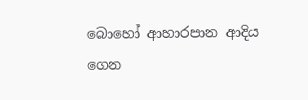බොහෝ ආහාරපාන ආදිය ගෙන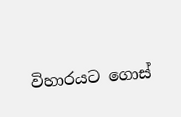විහාරයට ගොස්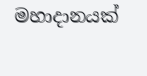මහාදානයක්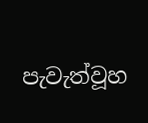පැවැත්වූහ